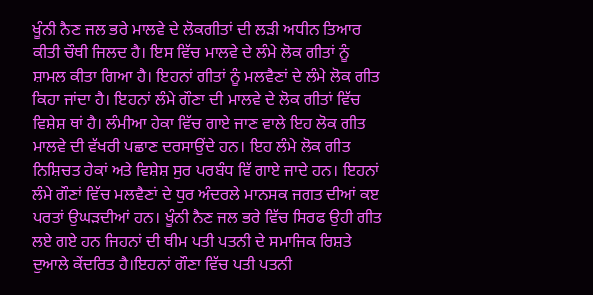ਖੂੰਨੀ ਨੈਣ ਜਲ ਭਰੇ ਮਾਲਵੇ ਦੇ ਲੋਕਗੀਤਾਂ ਦੀ ਲੜੀ ਅਧੀਨ ਤਿਆਰ ਕੀਤੀ ਚੌਥੀ ਜਿਲਦ ਹੈ। ਇਸ ਵਿੱਚ ਮਾਲਵੇ ਦੇ ਲੰਮੇ ਲੋਕ ਗੀਤਾਂ ਨੂੰ ਸ਼ਾਮਲ ਕੀਤਾ ਗਿਆ ਹੈ। ਇਹਨਾਂ ਗੀਤਾਂ ਨੂੰ ਮਲਵੈਣਾਂ ਦੇ ਲੰਮੇ ਲੋਕ ਗੀਤ ਕਿਹਾ ਜਾਂਦਾ ਹੈ। ਇਹਨਾਂ ਲੰਮੇ ਗੌਣਾ ਦੀ ਮਾਲਵੇ ਦੇ ਲੋਕ ਗੀਤਾਂ ਵਿੱਚ ਵਿਸ਼ੇਸ਼ ਥਾਂ ਹੈ। ਲੰਮੀਆ ਹੇਕਾ ਵਿੱਚ ਗਾਏ ਜਾਣ ਵਾਲੇ ਇਹ ਲੋਕ ਗੀਤ ਮਾਲਵੇ ਦੀ ਵੱਖਰੀ ਪਛਾਣ ਦਰਸਾਉਂਦੇ ਹਨ। ਇਹ ਲੰਮੇ ਲੋਕ ਗੀਤ ਨਿਸ਼ਿਚਤ ਹੇਕਾਂ ਅਤੇ ਵਿਸ਼ੇਸ਼ ਸੁਰ ਪਰਬੰਧ ਵਿੱ ਗਾਏ ਜਾਦੇ ਹਨ। ਇਹਨਾਂ ਲੰਮੇ ਗੌਣਾਂ ਵਿੱਚ ਮਲਵੈਣਾਂ ਦੇ ਧੁਰ ਅੰਦਰਲੇ ਮਾਨਸਕ ਜਗਤ ਦੀਆਂ ਕੲ ਪਰਤਾਂ ਉਘੜਦੀਆਂ ਹਨ। ਖੂੰਨੀ ਨੈਣ ਜਲ ਭਰੇ ਵਿੱਚ ਸਿਰਫ ਉਹੀ ਗੀਤ ਲਏ ਗਏ ਹਨ ਜਿਹਨਾਂ ਦੀ ਥੀਮ ਪਤੀ ਪਤਨੀ ਦੇ ਸਮਾਜਿਕ ਰਿਸ਼ਤੇ ਦੁਆਲੇ ਕੇਂਦਰਿਤ ਹੈ।ਇਹਨਾਂ ਗੌਣਾ ਵਿੱਚ ਪਤੀ ਪਤਨੀ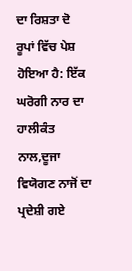ਦਾ ਰਿਸ਼ਤਾ ਦੋ ਰੂਪਾਂ ਵਿੱਚ ਪੇਸ਼ ਹੋਇਆ ਹੈ: ਇੱਕ ਘਰੋਗੀ ਨਾਰ ਦਾ ਹਾਲੀਕੰਤ ਨਾਲ,ਦੂਜਾ ਵਿਯੋਗਣ ਨਾਜੋਂ ਦਾ ਪ੍ਰਦੇਸ਼ੀ ਗਏ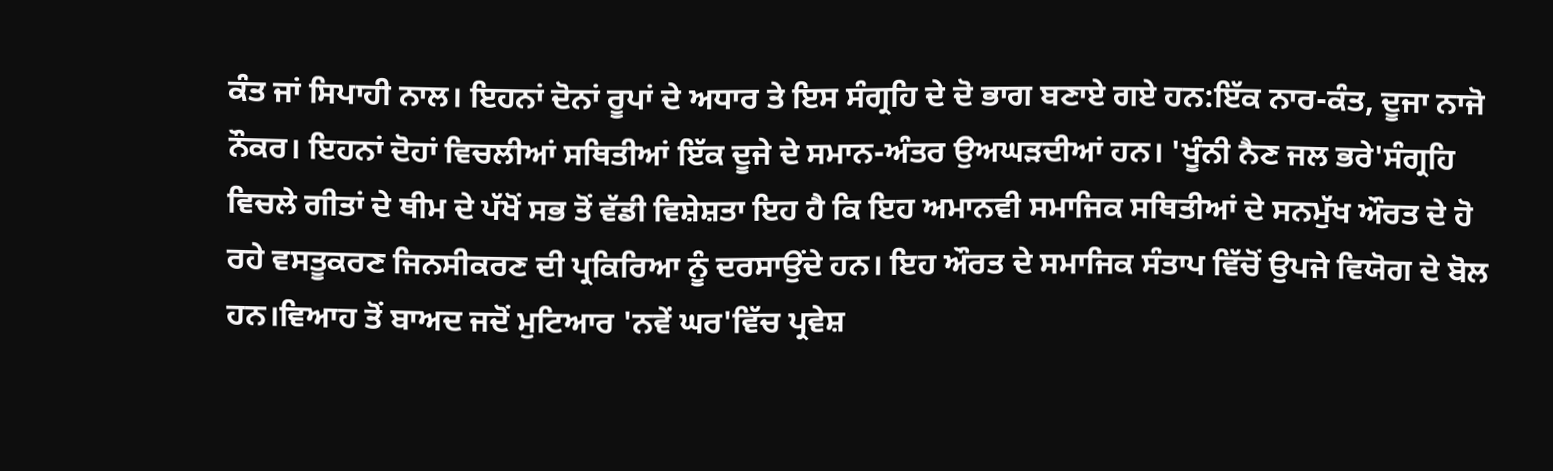ਕੰਤ ਜਾਂ ਸਿਪਾਹੀ ਨਾਲ। ਇਹਨਾਂ ਦੋਨਾਂ ਰੂਪਾਂ ਦੇ ਅਧਾਰ ਤੇ ਇਸ ਸੰਗ੍ਰਹਿ ਦੇ ਦੋ ਭਾਗ ਬਣਾਏ ਗਏ ਹਨ:ਇੱਕ ਨਾਰ-ਕੰਤ, ਦੂਜਾ ਨਾਜੋ ਨੌਕਰ। ਇਹਨਾਂ ਦੋਹਾਂ ਵਿਚਲੀਆਂ ਸਥਿਤੀਆਂ ਇੱਕ ਦੂਜੇ ਦੇ ਸਮਾਨ-ਅੰਤਰ ਉਅਘੜਦੀਆਂ ਹਨ। 'ਖੂੰਨੀ ਨੈਣ ਜਲ ਭਰੇ'ਸੰਗ੍ਰਹਿ ਵਿਚਲੇ ਗੀਤਾਂ ਦੇ ਥੀਮ ਦੇ ਪੱਖੋਂ ਸਭ ਤੋਂ ਵੱਡੀ ਵਿਸ਼ੇਸ਼ਤਾ ਇਹ ਹੈ ਕਿ ਇਹ ਅਮਾਨਵੀ ਸਮਾਜਿਕ ਸਥਿਤੀਆਂ ਦੇ ਸਨਮੁੱਖ ਔਰਤ ਦੇ ਹੋ ਰਹੇ ਵਸਤੂਕਰਣ ਜਿਨਸੀਕਰਣ ਦੀ ਪ੍ਰਕਿਰਿਆ ਨੂੰ ਦਰਸਾਉਂਦੇ ਹਨ। ਇਹ ਔਰਤ ਦੇ ਸਮਾਜਿਕ ਸੰਤਾਪ ਵਿੱਚੋਂ ਉਪਜੇ ਵਿਯੋਗ ਦੇ ਬੋਲ ਹਨ।ਵਿਆਹ ਤੋਂ ਬਾਅਦ ਜਦੋਂ ਮੁਟਿਆਰ 'ਨਵੇਂ ਘਰ'ਵਿੱਚ ਪ੍ਰਵੇਸ਼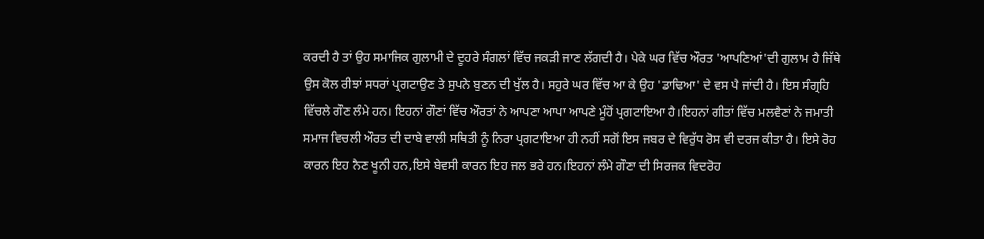ਕਰਦੀ ਹੈ ਤਾਂ ਉਹ ਸਮਾਜਿਕ ਗੁਲਾਮੀ ਦੇ ਦੂਹਰੇ ਸੰਗਲਾਂ ਵਿੱਚ ਜਕੜੀ ਜਾਣ ਲੱਗਦੀ ਹੈ। ਪੇਕੇ ਘਰ ਵਿੱਚ ਔਰਤ 'ਆਪਣਿਆਂ'ਦੀ ਗੁਲਾਮ ਹੈ ਜਿੱਥੇ ਉਸ ਕੋਲ ਰੀਝਾਂ ਸਧਰਾਂ ਪ੍ਰਗਟਾਉਣ ਤੇ ਸੁਪਨੇ ਬੁਣਨ ਦੀ ਖੁੱਲ ਹੈ। ਸਹੁਰੇ ਘਰ ਵਿੱਚ ਆ ਕੇ ਉਹ 'ਡਾਢਿਆ' ਦੇ ਵਸ ਪੈ ਜਾਂਦੀ ਹੈ। ਇਸ ਸੰਗ੍ਰਹਿ ਵਿੱਚਲੇ ਗੌਣ ਲੰਮੇ ਹਨ। ਇਹਨਾਂ ਗੌਣਾਂ ਵਿੱਚ ਔਰਤਾਂ ਨੇ ਆਪਣਾ ਆਪਾ ਆਪਣੇ ਮੂੰਹੋਂ ਪ੍ਰਗਟਾਇਆ ਹੈ।ਇਹਨਾਂ ਗੀਤਾਂ ਵਿੱਚ ਮਲਵੈਣਾਂ ਨੇ ਜਮਾਤੀ ਸਮਾਜ ਵਿਚਲੀ ਔਰਤ ਦੀ ਦਾਬੇ ਵਾਲੀ ਸਥਿਤੀ ਨੂੰ ਨਿਰਾ ਪ੍ਰਗਟਾਇਆ ਹੀ ਨਹੀਂ ਸਗੋਂ ਇਸ ਜਬਰ ਦੇ ਵਿਰੁੱਧ ਰੋਸ ਵੀ ਦਰਜ ਕੀਤਾ ਹੈ। ਇਸੇ ਰੋਹ ਕਾਰਨ ਇਹ ਨੈਣ ਖੂਨੀ ਹਨ,ਇਸੇ ਬੇਵਸੀ ਕਾਰਨ ਇਹ ਜਲ ਭਰੇ ਹਨ।ਇਹਨਾਂ ਲੰਮੇ ਗੌਣਾ ਦੀ ਸਿਰਜਕ ਵਿਦਰੋਹ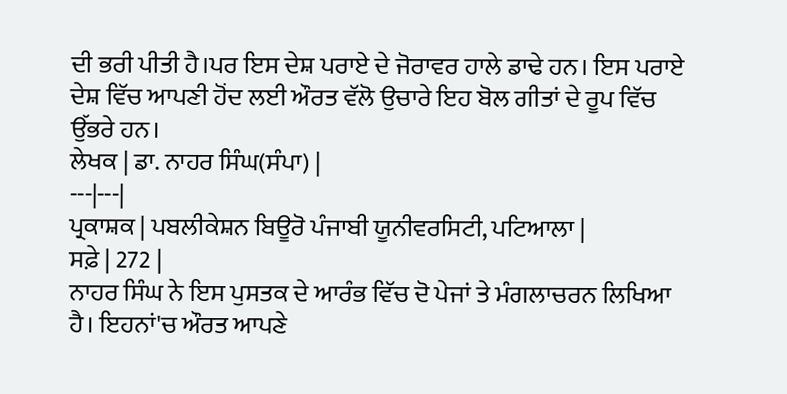ਦੀ ਭਰੀ ਪੀਤੀ ਹੈ।ਪਰ ਇਸ ਦੇਸ਼ ਪਰਾਏ ਦੇ ਜੋਰਾਵਰ ਹਾਲੇ ਡਾਢੇ ਹਨ। ਇਸ ਪਰਾਏ ਦੇਸ਼ ਵਿੱਚ ਆਪਣੀ ਹੋਂਦ ਲਈ ਔਰਤ ਵੱਲੋ ਉਚਾਰੇ ਇਹ ਬੋਲ ਗੀਤਾਂ ਦੇ ਰੂਪ ਵਿੱਚ ਉੱਭਰੇ ਹਨ।
ਲੇਖਕ | ਡਾ. ਨਾਹਰ ਸਿੰਘ(ਸੰਪਾ) |
---|---|
ਪ੍ਰਕਾਸ਼ਕ | ਪਬਲੀਕੇਸ਼ਨ ਬਿਊਰੋ ਪੰਜਾਬੀ ਯੂਨੀਵਰਸਿਟੀ, ਪਟਿਆਲਾ |
ਸਫ਼ੇ | 272 |
ਨਾਹਰ ਸਿੰਘ ਨੇ ਇਸ ਪੁਸਤਕ ਦੇ ਆਰੰਭ ਵਿੱਚ ਦੋ ਪੇਜਾਂ ਤੇ ਮੰਗਲਾਚਰਨ ਲਿਖਿਆ ਹੈ। ਇਹਨਾਂ'ਚ ਔਰਤ ਆਪਣੇ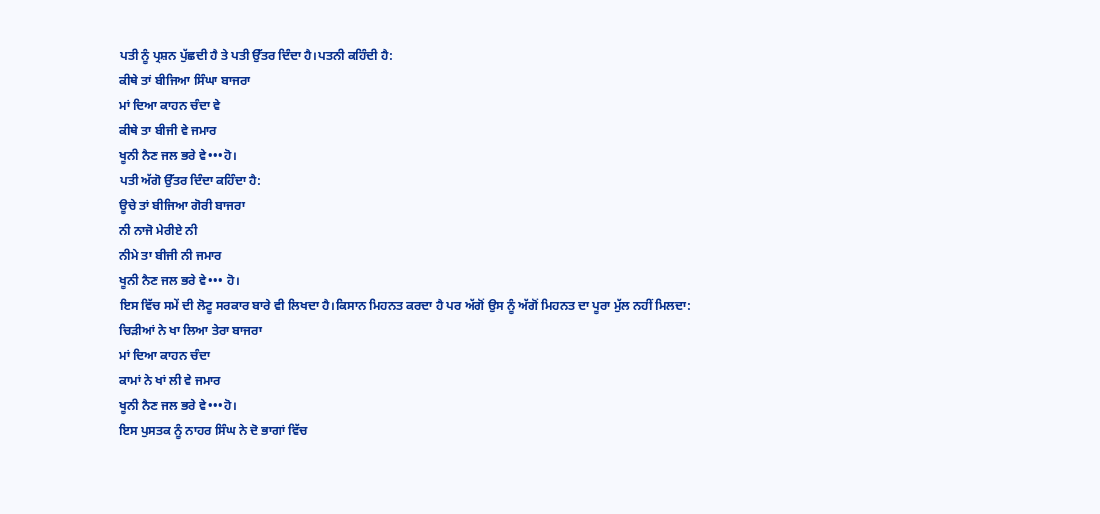ਪਤੀ ਨੂੰ ਪ੍ਰਸ਼ਨ ਪੁੱਛਦੀ ਹੈ ਤੇ ਪਤੀ ਉੱਤਰ ਦਿੰਦਾ ਹੈ।ਪਤਨੀ ਕਹਿੰਦੀ ਹੈ:
ਕੀਥੇ ਤਾਂ ਬੀਜਿਆ ਸਿੰਘਾ ਬਾਜਰਾ
ਮਾਂ ਦਿਆ ਕਾਹਨ ਚੰਦਾ ਵੇ
ਕੀਥੇ ਤਾ ਬੀਜੀ ਵੇ ਜਮਾਰ
ਖੂਨੀ ਨੈਣ ਜਲ ਭਰੇ ਵੇ•••ਹੋ।
ਪਤੀ ਅੱਗੋ ਉੱਤਰ ਦਿੰਦਾ ਕਹਿੰਦਾ ਹੈ:
ਊਚੇ ਤਾਂ ਬੀਜਿਆ ਗੋਰੀ ਬਾਜਰਾ
ਨੀ ਨਾਜੋ ਮੇਰੀਏ ਨੀ
ਨੀਮੇ ਤਾ ਬੀਜੀ ਨੀ ਜਮਾਰ
ਖੂਨੀ ਨੈਣ ਜਲ ਭਰੇ ਵੇ••• ਹੋ।
ਇਸ ਵਿੱਚ ਸਮੇਂ ਦੀ ਲੋਟੂ ਸਰਕਾਰ ਬਾਰੇ ਵੀ ਲਿਖਦਾ ਹੈ।ਕਿਸਾਨ ਮਿਹਨਤ ਕਰਦਾ ਹੈ ਪਰ ਅੱਗੋਂ ਉਸ ਨੂੰ ਅੱਗੋਂ ਮਿਹਨਤ ਦਾ ਪੂਰਾ ਮੁੱਲ ਨਹੀਂ ਮਿਲਦਾ:
ਚਿੜੀਆਂ ਨੇ ਖਾ ਲਿਆ ਤੇਰਾ ਬਾਜਰਾ
ਮਾਂ ਦਿਆ ਕਾਹਨ ਚੰਦਾ
ਕਾਮਾਂ ਨੇ ਖਾਂ ਲੀ ਵੇ ਜਮਾਰ
ਖੂਨੀ ਨੈਣ ਜਲ ਭਰੇ ਵੇ•••ਹੋ।
ਇਸ ਪੁਸਤਕ ਨੂੰ ਨਾਹਰ ਸਿੰਘ ਨੇ ਦੋ ਭਾਗਾਂ ਵਿੱਚ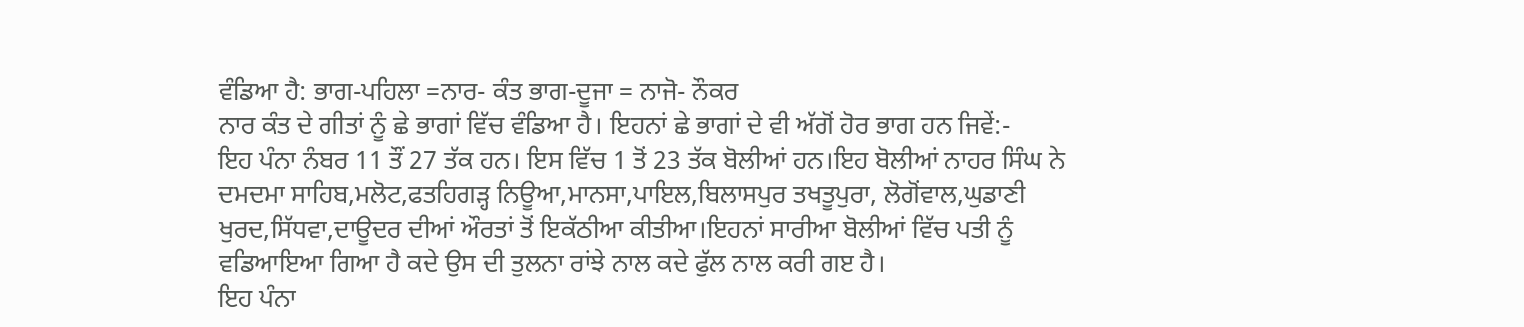ਵੰਡਿਆ ਹੈ: ਭਾਗ-ਪਹਿਲਾ =ਨਾਰ- ਕੰਤ ਭਾਗ-ਦੂਜਾ = ਨਾਜੋ- ਨੌਕਰ
ਨਾਰ ਕੰਤ ਦੇ ਗੀਤਾਂ ਨੂੰ ਛੇ ਭਾਗਾਂ ਵਿੱਚ ਵੰਡਿਆ ਹੈ। ਇਹਨਾਂ ਛੇ ਭਾਗਾਂ ਦੇ ਵੀ ਅੱਗੋਂ ਹੋਰ ਭਾਗ ਹਨ ਜਿਵੇਂ:-
ਇਹ ਪੰਨਾ ਨੰਬਰ 11 ਤੌਂ 27 ਤੱਕ ਹਨ। ਇਸ ਵਿੱਚ 1 ਤੋਂ 23 ਤੱਕ ਬੋਲੀਆਂ ਹਨ।ਇਹ ਬੋਲੀਆਂ ਨਾਹਰ ਸਿੰਘ ਨੇ ਦਮਦਮਾ ਸਾਹਿਬ,ਮਲੋਟ,ਫਤਹਿਗੜ੍ਹ ਨਿਊਆ,ਮਾਨਸਾ,ਪਾਇਲ,ਬਿਲਾਸਪੁਰ ਤਖਤੂਪੁਰਾ, ਲੋਗੋਂਵਾਲ,ਘੁਡਾਣੀ ਖੁਰਦ,ਸਿੱਧਵਾ,ਦਾਊਦਰ ਦੀਆਂ ਔਰਤਾਂ ਤੋਂ ਇਕੱਠੀਆ ਕੀਤੀਆ।ਇਹਨਾਂ ਸਾਰੀਆ ਬੋਲੀਆਂ ਵਿੱਚ ਪਤੀ ਨੂੰ ਵਡਿਆਇਆ ਗਿਆ ਹੈ ਕਦੇ ਉਸ ਦੀ ਤੁਲਨਾ ਰਾਂਝੇ ਨਾਲ ਕਦੇ ਫੁੱਲ ਨਾਲ ਕਰੀ ਗੲ ਹੈ।
ਇਹ ਪੰਨਾ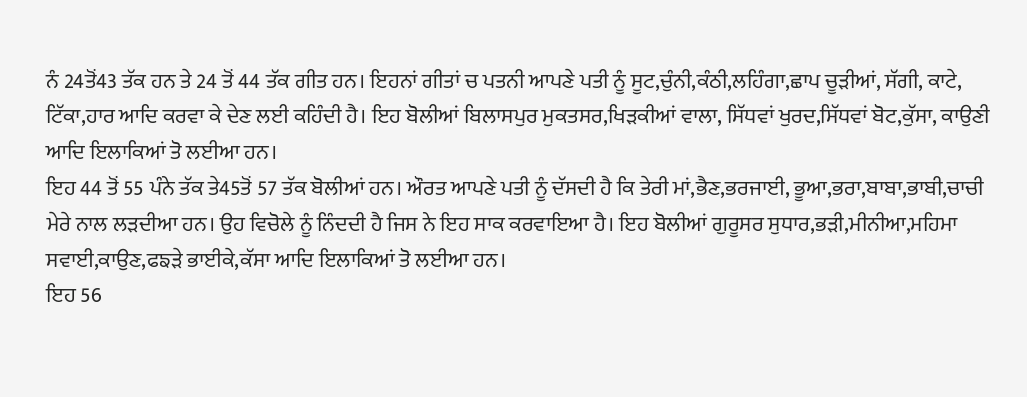ਨੰ 24ਤੋਂ43 ਤੱਕ ਹਨ ਤੇ 24 ਤੋਂ 44 ਤੱਕ ਗੀਤ ਹਨ। ਇਹਨਾਂ ਗੀਤਾਂ ਚ ਪਤਨੀ ਆਪਣੇ ਪਤੀ ਨੂੰ ਸੂਟ,ਚੁੰਨੀ,ਕੰਠੀ,ਲਹਿੰਗਾ,ਛਾਪ ਚੂੜੀਆਂ, ਸੱਗੀ, ਕਾਟੇ, ਟਿੱਕਾ,ਹਾਰ ਆਦਿ ਕਰਵਾ ਕੇ ਦੇਣ ਲਈ ਕਹਿੰਦੀ ਹੈ। ਇਹ ਬੋਲੀਆਂ ਬਿਲਾਸਪੁਰ ਮੁਕਤਸਰ,ਖਿੜਕੀਆਂ ਵਾਲਾ, ਸਿੱਧਵਾਂ ਖੁਰਦ,ਸਿੱਧਵਾਂ ਬੋਟ,ਕੁੱਸਾ, ਕਾਉਣੀ ਆਦਿ ਇਲਾਕਿਆਂ ਤੋ ਲਈਆ ਹਨ।
ਇਹ 44 ਤੋਂ 55 ਪੰਨੇ ਤੱਕ ਤੇ45ਤੋਂ 57 ਤੱਕ ਬੋਲੀਆਂ ਹਨ। ਔਰਤ ਆਪਣੇ ਪਤੀ ਨੂੰ ਦੱਸਦੀ ਹੈ ਕਿ ਤੇਰੀ ਮਾਂ,ਭੈਣ,ਭਰਜਾਈ, ਭੂਆ,ਭਰਾ,ਬਾਬਾ,ਭਾਬੀ,ਚਾਚੀ ਮੇਰੇ ਨਾਲ ਲੜਦੀਆ ਹਨ। ਉਹ ਵਿਚੋਲੇ ਨੂੰ ਨਿੰਦਦੀ ਹੈ ਜਿਸ ਨੇ ਇਹ ਸਾਕ ਕਰਵਾਇਆ ਹੈ। ਇਹ ਬੋਲੀਆਂ ਗੁਰੂਸਰ ਸੁਧਾਰ,ਭੜੀ,ਮੀਨੀਆ,ਮਹਿਮਾ ਸਵਾਈ,ਕਾਉਣ,ਫਙੜੇ ਭਾਈਕੇ,ਕੱਸਾ ਆਦਿ ਇਲਾਕਿਆਂ ਤੋ ਲਈਆ ਹਨ।
ਇਹ 56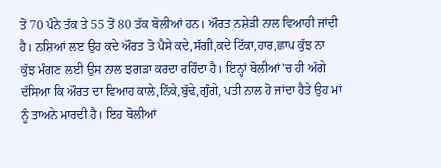ਤੋਂ 70 ਪੰਨੇ ਤੱਕ ਤੇ 55 ਤੋਂ 80 ਤੱਕ ਬੋਲੀਆਂ ਹਨ। ਔਰਤ ਨਸ਼ੇੜੀ ਨਾਲ ਵਿਆਹੀ ਜਾਂਦੀ ਹੈ। ਨਸ਼ਿਆਂ ਲੲ ਉਹ ਕਦੇ ਔਰਤ ਤੋ ਪੈਸੇ ਕਦੇ,ਸੱਗੀ,ਕਦੇ ਟਿੱਕਾ,ਹਾਰ,ਛਾਪ ਕੁੱਝ ਨਾ ਕੁੱਝ ਮੰਗਣ ਲਈ ਉਸ ਨਾਲ ਝਗੜਾ ਕਰਦਾ ਰਹਿੰਦਾ ਹੈ। ਇਨ੍ਹਾਂ ਬੋਲੀਆਂ'ਚ ਹੀ ਅੱਗੇ ਦੱਸਿਆ ਕਿ ਔਰਤ ਦਾ ਵਿਆਹ ਕਾਲੇ,ਨਿੱਕੇ,ਬੁੱਢੇ,ਗੁੰਗੇ, ਪਤੀ ਨਾਲ ਹੋ ਜਾਂਦਾ ਹੈਤੇ ਉਹ ਮਾਂ ਨੂੰ ਤਾਅਨੇ ਮਾਰਦੀ ਹੈ। ਇਹ ਬੋਲੀਆਂ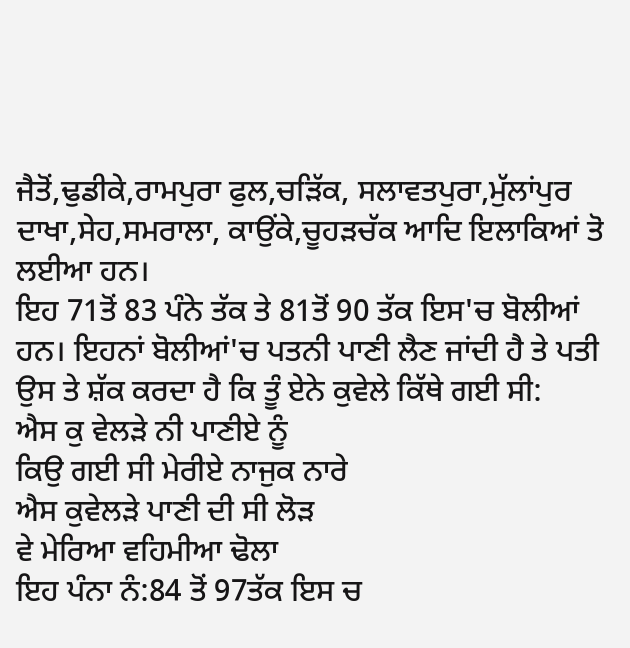ਜੈਤੋਂ,ਢੁਡੀਕੇ,ਰਾਮਪੁਰਾ ਫੁਲ,ਚੜਿੱਕ, ਸਲਾਵਤਪੁਰਾ,ਮੁੱਲਾਂਪੁਰ ਦਾਖਾ,ਸੇਹ,ਸਮਰਾਲਾ, ਕਾਉਂਕੇ,ਚੂਹੜਚੱਕ ਆਦਿ ਇਲਾਕਿਆਂ ਤੋ ਲਈਆ ਹਨ।
ਇਹ 71ਤੋਂ 83 ਪੰਨੇ ਤੱਕ ਤੇ 81ਤੋਂ 90 ਤੱਕ ਇਸ'ਚ ਬੋਲੀਆਂ ਹਨ। ਇਹਨਾਂ ਬੋਲੀਆਂ'ਚ ਪਤਨੀ ਪਾਣੀ ਲੈਣ ਜਾਂਦੀ ਹੈ ਤੇ ਪਤੀ ਉਸ ਤੇ ਸ਼ੱਕ ਕਰਦਾ ਹੈ ਕਿ ਤੂੰ ਏਨੇ ਕੁਵੇਲੇ ਕਿੱਥੇ ਗਈ ਸੀ:
ਐਸ ਕੁ ਵੇਲੜੇ ਨੀ ਪਾਣੀਏ ਨੂੰ
ਕਿਉ ਗਈ ਸੀ ਮੇਰੀਏ ਨਾਜੁਕ ਨਾਰੇ
ਐਸ ਕੁਵੇਲੜੇ ਪਾਣੀ ਦੀ ਸੀ ਲੋੜ
ਵੇ ਮੇਰਿਆ ਵਹਿਮੀਆ ਢੋਲਾ
ਇਹ ਪੰਨਾ ਨੰ:84 ਤੋਂ 97ਤੱਕ ਇਸ ਚ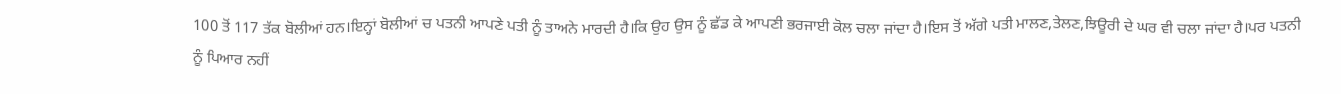100 ਤੋਂ 117 ਤੱਕ ਬੋਲੀਆਂ ਹਨ।ਇਨ੍ਹਾਂ ਬੋਲੀਆਂ ਚ ਪਤਨੀ ਆਪਣੇ ਪਤੀ ਨੂੰ ਤਾਅਨੇ ਮਾਰਦੀ ਹੈ।ਕਿ ਉਹ ਉਸ ਨੂੰ ਛੱਡ ਕੇ ਆਪਣੀ ਭਰਜਾਈ ਕੋਲ ਚਲਾ ਜਾਂਦਾ ਹੈ।ਇਸ ਤੋਂ ਅੱਗੇ ਪਤੀ ਮਾਲਣ,ਤੇਲਣ,ਝਿਊਰੀ ਦੇ ਘਰ ਵੀ ਚਲਾ ਜਾਂਦਾ ਹੈ।ਪਰ ਪਤਨੀ ਨੂੰ ਪਿਆਰ ਨਹੀਂ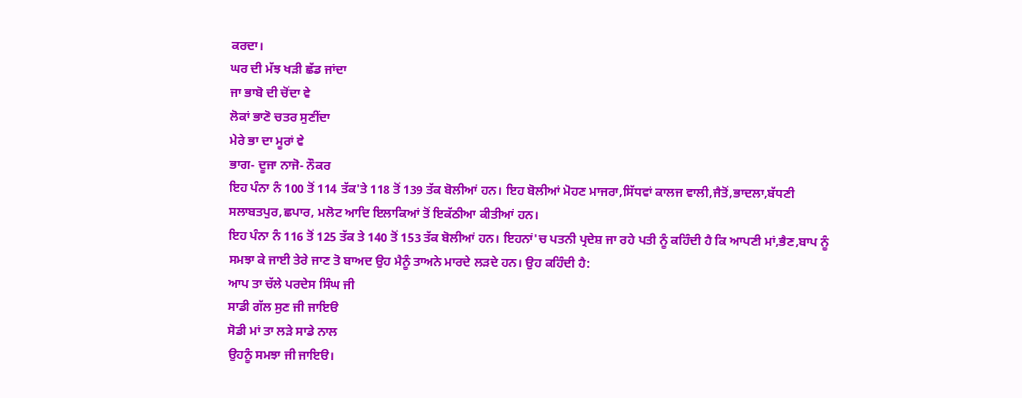ਕਰਦਾ।
ਘਰ ਦੀ ਮੱਝ ਖੜੀ ਛੱਡ ਜਾਂਦਾ
ਜਾ ਭਾਬੋ ਦੀ ਚੋਂਦਾ ਵੇ
ਲੋਕਾਂ ਭਾਣੋ ਚਤਰ ਸੁਣੀਂਦਾ
ਮੇਰੇ ਭਾ ਦਾ ਮੂਰਾਂ ਵੇ
ਭਾਗ- ਦੂਜਾ ਨਾਜੋ- ਨੌਕਰ
ਇਹ ਪੰਨਾ ਨੰ 100 ਤੋਂ 114 ਤੱਕ'ਤੇ 118 ਤੋਂ 139 ਤੱਕ ਬੋਲੀਆਂ ਹਨ। ਇਹ ਬੋਲੀਆਂ ਮੋਹਣ ਮਾਜਰਾ,ਸਿੱਧਵਾਂ ਕਾਲਜ ਵਾਲੀ,ਜੈਤੋਂ,ਭਾਦਲਾ,ਬੱਧਣੀ ਸਲਾਬਤਪੁਰ,ਛਪਾਰ, ਮਲੋਟ ਆਦਿ ਇਲਾਕਿਆਂ ਤੋਂ ਇਕੱਠੀਆ ਕੀਤੀਆਂ ਹਨ।
ਇਹ ਪੰਨਾ ਨੰ 116 ਤੋਂ 125 ਤੱਕ ਤੇ 140 ਤੋਂ 153 ਤੱਕ ਬੋਲੀਆਂ ਹਨ। ਇਹਨਾਂ'ਚ ਪਤਨੀ ਪ੍ਰਦੇਸ਼ ਜਾ ਰਹੇ ਪਤੀ ਨੂੰ ਕਹਿੰਦੀ ਹੈ ਕਿ ਆਪਣੀ ਮਾਂ,ਭੈਣ,ਬਾਪ ਨੂੰ ਸਮਝਾ ਕੇ ਜਾਈ ਤੇਰੇ ਜਾਣ ਤੋ ਬਾਅਦ ਉਹ ਮੈਨੂੰ ਤਾਅਨੇ ਮਾਰਦੇ ਲੜਦੇ ਹਨ। ਉਹ ਕਹਿੰਦੀ ਹੈ:
ਆਪ ਤਾ ਚੱਲੇ ਪਰਦੇਸ ਸਿੰਘ ਜੀ
ਸਾਡੀ ਗੱਲ ਸੁਣ ਜੀ ਜਾਇੳ
ਸੋਡੀ ਮਾਂ ਤਾ ਲੜੇ ਸਾਡੇ ਨਾਲ
ਉਹਨੂੰ ਸਮਝਾ ਜੀ ਜਾਇੳ।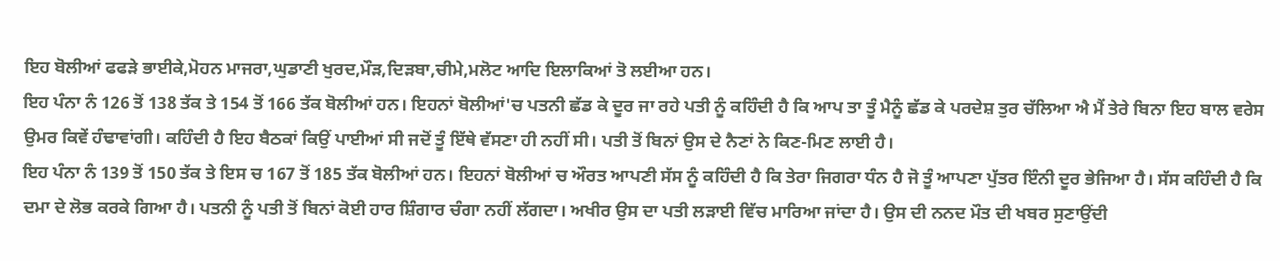ਇਹ ਬੋਲੀਆਂ ਫਫੜੇ ਭਾਈਕੇ,ਮੋਹਨ ਮਾਜਰਾ,ਘੁਡਾਣੀ ਖੁਰਦ,ਮੌੜ,ਦਿੜਬਾ,ਚੀਮੇ,ਮਲੋਟ ਆਦਿ ਇਲਾਕਿਆਂ ਤੋ ਲਈਆ ਹਨ।
ਇਹ ਪੰਨਾ ਨੰ 126 ਤੋਂ 138 ਤੱਕ ਤੇ 154 ਤੋਂ 166 ਤੱਕ ਬੋਲੀਆਂ ਹਨ। ਇਹਨਾਂ ਬੋਲੀਆਂ'ਚ ਪਤਨੀ ਛੱਡ ਕੇ ਦੂਰ ਜਾ ਰਹੇ ਪਤੀ ਨੂੰ ਕਹਿੰਦੀ ਹੈ ਕਿ ਆਪ ਤਾ ਤੂੰ ਮੈਨੂੰ ਛੱਡ ਕੇ ਪਰਦੇਸ਼ ਤੁਰ ਚੱਲਿਆ ਐ ਮੈਂ ਤੇਰੇ ਬਿਨਾ ਇਹ ਬਾਲ ਵਰੇਸ ਉਮਰ ਕਿਵੇਂ ਹੰਢਾਵਾਂਗੀ। ਕਹਿੰਦੀ ਹੈ ਇਹ ਬੈਠਕਾਂ ਕਿਉਂ ਪਾਈਆਂ ਸੀ ਜਦੋਂ ਤੂੰ ਇੱਥੇ ਵੱਸਣਾ ਹੀ ਨਹੀਂ ਸੀ। ਪਤੀ ਤੋਂ ਬਿਨਾਂ ਉਸ ਦੇ ਨੈਣਾਂ ਨੇ ਕਿਣ-ਮਿਣ ਲਾਈ ਹੈ।
ਇਹ ਪੰਨਾ ਨੰ 139 ਤੋਂ 150 ਤੱਕ ਤੇ ਇਸ ਚ 167 ਤੋਂ 185 ਤੱਕ ਬੋਲੀਆਂ ਹਨ। ਇਹਨਾਂ ਬੋਲੀਆਂ ਚ ਔਰਤ ਆਪਣੀ ਸੱਸ ਨੂੰ ਕਹਿੰਦੀ ਹੈ ਕਿ ਤੇਰਾ ਜਿਗਰਾ ਧੰਨ ਹੈ ਜੋ ਤੂੰ ਆਪਣਾ ਪੁੱਤਰ ਇੰਨੀ ਦੂਰ ਭੇਜਿਆ ਹੈ। ਸੱਸ ਕਹਿੰਦੀ ਹੈ ਕਿ ਦਮਾ ਦੇ ਲੋਭ ਕਰਕੇ ਗਿਆ ਹੈ। ਪਤਨੀ ਨੂੰ ਪਤੀ ਤੋਂ ਬਿਨਾਂ ਕੋਈ ਹਾਰ ਸ਼ਿੰਗਾਰ ਚੰਗਾ ਨਹੀਂ ਲੱਗਦਾ। ਅਖੀਰ ਉਸ ਦਾ ਪਤੀ ਲੜਾਈ ਵਿੱਚ ਮਾਰਿਆ ਜਾਂਦਾ ਹੈ। ਉਸ ਦੀ ਨਨਦ ਮੌਤ ਦੀ ਖਬਰ ਸੁਣਾਉਂਦੀ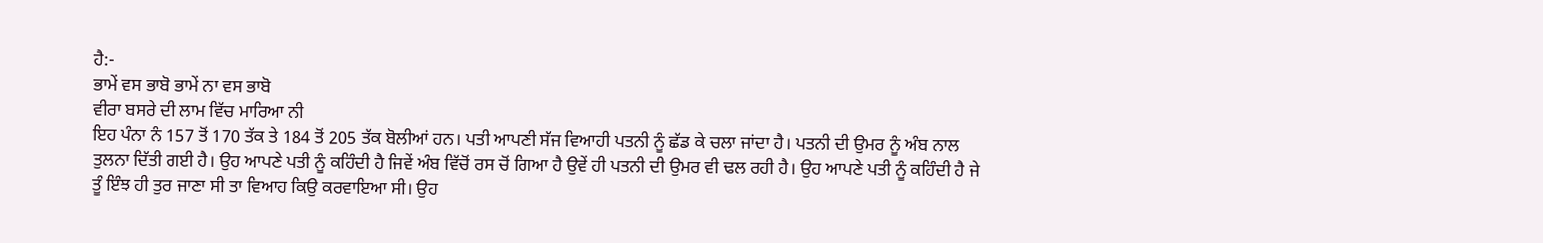ਹੈ:-
ਭਾਮੇਂ ਵਸ ਭਾਬੋ ਭਾਮੇਂ ਨਾ ਵਸ ਭਾਬੋ
ਵੀਰਾ ਬਸਰੇ ਦੀ ਲਾਮ ਵਿੱਚ ਮਾਰਿਆ ਨੀ
ਇਹ ਪੰਨਾ ਨੰ 157 ਤੋਂ 170 ਤੱਕ ਤੇ 184 ਤੋਂ 205 ਤੱਕ ਬੋਲੀਆਂ ਹਨ। ਪਤੀ ਆਪਣੀ ਸੱਜ ਵਿਆਹੀ ਪਤਨੀ ਨੂੰ ਛੱਡ ਕੇ ਚਲਾ ਜਾਂਦਾ ਹੈ। ਪਤਨੀ ਦੀ ਉਮਰ ਨੂੰ ਅੰਬ ਨਾਲ ਤੁਲਨਾ ਦਿੱਤੀ ਗਈ ਹੈ। ਉਹ ਆਪਣੇ ਪਤੀ ਨੂੰ ਕਹਿੰਦੀ ਹੈ ਜਿਵੇਂ ਅੰਬ ਵਿੱਚੋਂ ਰਸ ਚੋਂ ਗਿਆ ਹੈ ਉਵੇਂ ਹੀ ਪਤਨੀ ਦੀ ਉਮਰ ਵੀ ਢਲ ਰਹੀ ਹੈ। ਉਹ ਆਪਣੇ ਪਤੀ ਨੂੰ ਕਹਿੰਦੀ ਹੈ ਜੇ ਤੂੰ ਇੰਝ ਹੀ ਤੁਰ ਜਾਣਾ ਸੀ ਤਾ ਵਿਆਹ ਕਿਉ ਕਰਵਾਇਆ ਸੀ। ਉਹ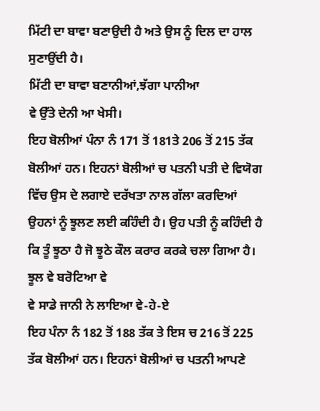ਮਿੱਟੀ ਦਾ ਬਾਵਾ ਬਣਾਉਦੀ ਹੈ ਅਤੇ ਉਸ ਨੂੰ ਦਿਲ ਦਾ ਹਾਲ ਸੁਣਾਉਂਦੀ ਹੈ।
ਮਿੱਟੀ ਦਾ ਬਾਵਾ ਬਣਾਨੀਆਂ,ਝੱਗਾ ਪਾਨੀਆ
ਵੇ ਉੱਤੇ ਦੇਨੀ ਆ ਖੇਸੀ।
ਇਹ ਬੋਲੀਆਂ ਪੰਨਾ ਨੰ 171 ਤੋਂ 181ਤੇ 206 ਤੋਂ 215 ਤੱਕ ਬੋਲੀਆਂ ਹਨ। ਇਹਨਾਂ ਬੋਲੀਆਂ ਚ ਪਤਨੀ ਪਤੀ ਦੇ ਵਿਯੋਗ ਵਿੱਚ ਉਸ ਦੇ ਲਗਾਏ ਦਰੱਖਤਾ ਨਾਲ ਗੱਲਾ ਕਰਦਿਆਂ ਉਹਨਾਂ ਨੂੰ ਝੂਲਣ ਲਈ ਕਹਿੰਦੀ ਹੈ। ਉਹ ਪਤੀ ਨੂੰ ਕਹਿੰਦੀ ਹੈ ਕਿ ਤੂੰ ਝੂਠਾ ਹੈ ਜੋ ਝੂਠੇ ਕੌਲ ਕਰਾਰ ਕਰਕੇ ਚਲਾ ਗਿਆ ਹੈ।
ਝੂਲ ਵੇ ਬਰੋਟਿਆ ਵੇ
ਵੇ ਸਾਡੇ ਜਾਨੀ ਨੇ ਲਾਇਆ ਵੇ-ਹੇ-ਏ
ਇਹ ਪੰਨਾ ਨੰ 182 ਤੋਂ 188 ਤੱਕ ਤੇ ਇਸ ਚ 216 ਤੋਂ 225 ਤੱਕ ਬੋਲੀਆਂ ਹਨ। ਇਹਨਾਂ ਬੋਲੀਆਂ ਚ ਪਤਨੀ ਆਪਣੇ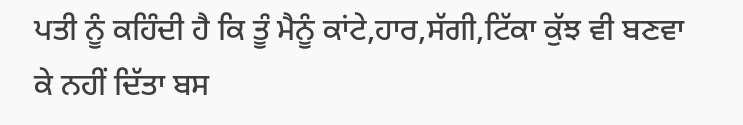ਪਤੀ ਨੂੰ ਕਹਿੰਦੀ ਹੈ ਕਿ ਤੂੰ ਮੈਨੂੰ ਕਾਂਟੇ,ਹਾਰ,ਸੱਗੀ,ਟਿੱਕਾ ਕੁੱਝ ਵੀ ਬਣਵਾ ਕੇ ਨਹੀਂ ਦਿੱਤਾ ਬਸ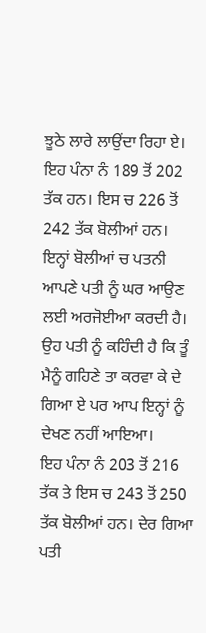ਝੂਠੇ ਲਾਰੇ ਲਾਉਂਦਾ ਰਿਹਾ ਏ।
ਇਹ ਪੰਨਾ ਨੰ 189 ਤੋਂ 202 ਤੱਕ ਹਨ। ਇਸ ਚ 226 ਤੋਂ 242 ਤੱਕ ਬੋਲੀਆਂ ਹਨ। ਇਨ੍ਹਾਂ ਬੋਲੀਆਂ ਚ ਪਤਨੀ ਆਪਣੇ ਪਤੀ ਨੂੰ ਘਰ ਆਉਣ ਲਈ ਅਰਜੋਈਆ ਕਰਦੀ ਹੈ। ਉਹ ਪਤੀ ਨੂੰ ਕਹਿੰਦੀ ਹੈ ਕਿ ਤੂੰ ਮੈਨੂੰ ਗਹਿਣੇ ਤਾ ਕਰਵਾ ਕੇ ਦੇ ਗਿਆ ਏ ਪਰ ਆਪ ਇਨ੍ਹਾਂ ਨੂੰ ਦੇਖਣ ਨਹੀਂ ਆਇਆ।
ਇਹ ਪੰਨਾ ਨੰ 203 ਤੋਂ 216 ਤੱਕ ਤੇ ਇਸ ਚ 243 ਤੋਂ 250 ਤੱਕ ਬੋਲੀਆਂ ਹਨ। ਦੇਰ ਗਿਆ ਪਤੀ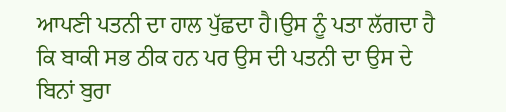ਆਪਣੀ ਪਤਨੀ ਦਾ ਹਾਲ ਪੁੱਛਦਾ ਹੈ।ਉਸ ਨੂੰ ਪਤਾ ਲੱਗਦਾ ਹੈ ਕਿ ਬਾਕੀ ਸਭ ਠੀਕ ਹਨ ਪਰ ਉਸ ਦੀ ਪਤਨੀ ਦਾ ਉਸ ਦੇ ਬਿਨਾਂ ਬੁਰਾ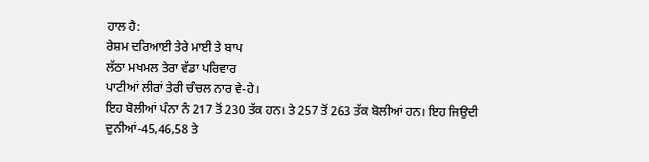ਹਾਲ ਹੈ:
ਰੇਸ਼ਮ ਦਰਿਆਈ ਤੇਰੇ ਮਾਈ ਤੇ ਬਾਪ
ਲੱਠਾ ਮਖਮਲ ਤੇਰਾ ਵੱਡਾ ਪਰਿਵਾਰ
ਪਾਟੀਆਂ ਲੀਰਾਂ ਤੇਰੀ ਚੰਚਲ ਨਾਰ ਵੇ-ਹੇ।
ਇਹ ਬੋਲੀਆਂ ਪੰਨਾ ਨੰ 217 ਤੋਂ 230 ਤੱਕ ਹਨ। ਤੇ 257 ਤੋਂ 263 ਤੱਕ ਬੋਲੀਆਂ ਹਨ। ਇਹ ਜਿਉਦੀ ਦੁਨੀਆਂ-45,46,58 ਤੇ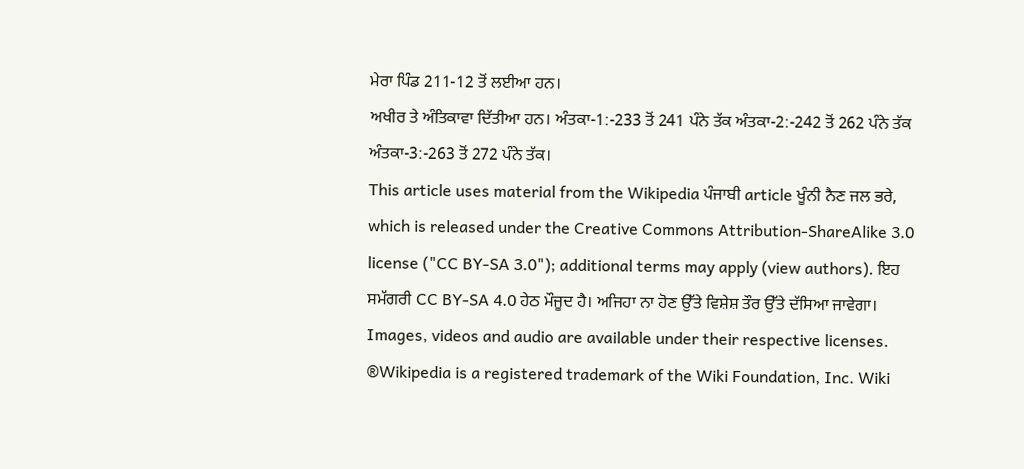ਮੇਰਾ ਪਿੰਡ 211-12 ਤੋਂ ਲਈਆ ਹਨ।
ਅਖੀਰ ਤੇ ਅੰਤਿਕਾਵਾ ਦਿੱਤੀਆ ਹਨ। ਅੰਤਕਾ-1:-233 ਤੋਂ 241 ਪੰਨੇ ਤੱਕ ਅੰਤਕਾ-2:-242 ਤੋਂ 262 ਪੰਨੇ ਤੱਕ ਅੰਤਕਾ-3:-263 ਤੋਂ 272 ਪੰਨੇ ਤੱਕ।
This article uses material from the Wikipedia ਪੰਜਾਬੀ article ਖੂੰਨੀ ਨੈਣ ਜਲ ਭਰੇ, which is released under the Creative Commons Attribution-ShareAlike 3.0 license ("CC BY-SA 3.0"); additional terms may apply (view authors). ਇਹ ਸਮੱਗਰੀ CC BY-SA 4.0 ਹੇਠ ਮੌਜੂਦ ਹੈ। ਅਜਿਹਾ ਨਾ ਹੋਣ ਉੱਤੇ ਵਿਸ਼ੇਸ਼ ਤੌਰ ਉੱਤੇ ਦੱਸਿਆ ਜਾਵੇਗਾ। Images, videos and audio are available under their respective licenses.
®Wikipedia is a registered trademark of the Wiki Foundation, Inc. Wiki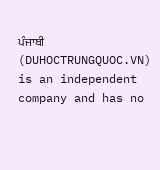ਪੰਜਾਬੀ (DUHOCTRUNGQUOC.VN) is an independent company and has no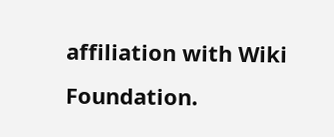affiliation with Wiki Foundation.